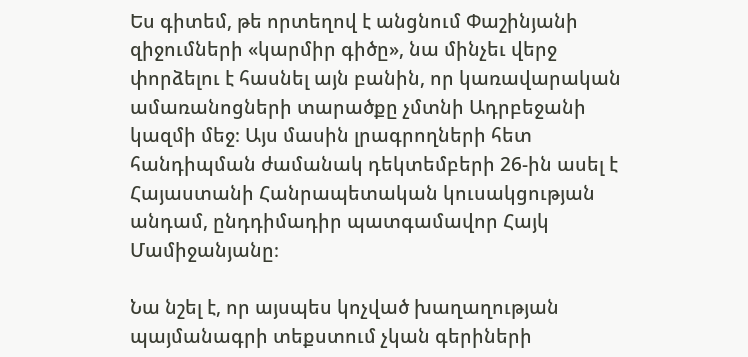Ես գիտեմ, թե որտեղով է անցնում Փաշինյանի զիջումների «կարմիր գիծը», նա մինչեւ վերջ փորձելու է հասնել այն բանին, որ կառավարական ամառանոցների տարածքը չմտնի Ադրբեջանի կազմի մեջ։ Այս մասին լրագրողների հետ հանդիպման ժամանակ դեկտեմբերի 26-ին ասել է Հայաստանի Հանրապետական կուսակցության անդամ, ընդդիմադիր պատգամավոր Հայկ Մամիջանյանը։

Նա նշել է, որ այսպես կոչված խաղաղության պայմանագրի տեքստում չկան գերիների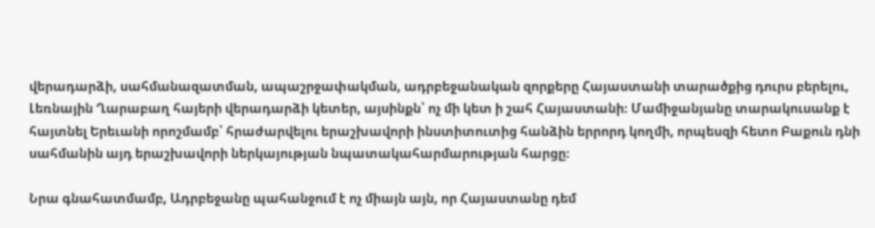վերադարձի, սահմանազատման, ապաշրջափակման, ադրբեջանական զորքերը Հայաստանի տարածքից դուրս բերելու, Լեռնային Ղարաբաղ հայերի վերադարձի կետեր, այսինքն՝ ոչ մի կետ ի շահ Հայաստանի։ Մամիջանյանը տարակուսանք է հայտնել Երեւանի որոշմամբ՝ հրաժարվելու երաշխավորի ինստիտուտից հանձին երրորդ կողմի, որպեսզի հետո Բաքուն դնի սահմանին այդ երաշխավորի ներկայության նպատակահարմարության հարցը։

Նրա գնահատմամբ, Ադրբեջանը պահանջում է ոչ միայն այն, որ Հայաստանը դեմ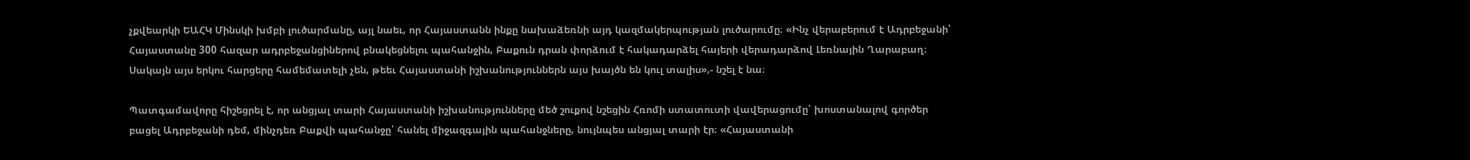չքվեարկի ԵԱՀԿ Մինսկի խմբի լուծարմանը, այլ նաեւ, որ Հայաստանն ինքը նախաձեռնի այդ կազմակերպության լուծարումը։ «Ինչ վերաբերում է Ադրբեջանի՝ Հայաստանը 300 հազար ադրբեջանցիներով բնակեցնելու պահանջին, Բաքուն դրան փորձում է հակադարձել հայերի վերադարձով Լեռնային Ղարաբաղ։ Սակայն այս երկու հարցերը համեմատելի չեն, թեեւ Հայաստանի իշխանություններն այս խայծն են կուլ տալիս»,- նշել է նա։

Պատգամավորը հիշեցրել է, որ անցյալ տարի Հայաստանի իշխանությունները մեծ շուքով նշեցին Հռոմի ստատուտի վավերացումը՝ խոստանալով գործեր բացել Ադրբեջանի դեմ, մինչդեռ Բաքվի պահանջը՝ հանել միջազգային պահանջները, նույնպես անցյալ տարի էր։ «Հայաստանի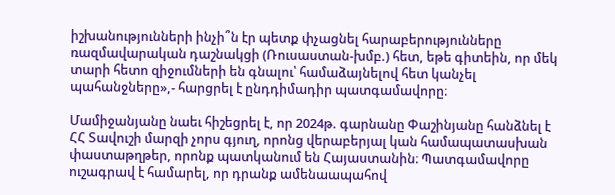իշխանությունների ինչի՞ն էր պետք փչացնել հարաբերությունները ռազմավարական դաշնակցի (Ռուսաստան-խմբ.) հետ, եթե գիտեին, որ մեկ տարի հետո զիջումների են գնալու՝ համաձայնելով հետ կանչել պահանջները»,- հարցրել է ընդդիմադիր պատգամավորը։

Մամիջանյանը նաեւ հիշեցրել է, որ 2024թ. գարնանը Փաշինյանը հանձնել է ՀՀ Տավուշի մարզի չորս գյուղ, որոնց վերաբերյալ կան համապատասխան փաստաթղթեր, որոնք պատկանում են Հայաստանին։ Պատգամավորը ուշագրավ է համարել, որ դրանք ամենաապահով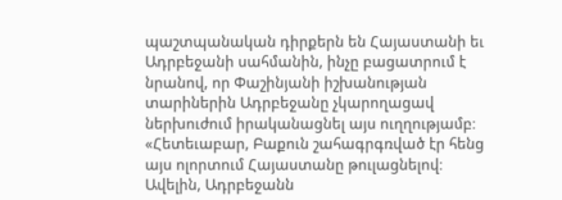պաշտպանական դիրքերն են Հայաստանի եւ Ադրբեջանի սահմանին, ինչը բացատրում է նրանով, որ Փաշինյանի իշխանության տարիներին Ադրբեջանը չկարողացավ ներխուժում իրականացնել այս ուղղությամբ։ «Հետեւաբար, Բաքուն շահագրգռված էր հենց այս ոլորտում Հայաստանը թուլացնելով։ Ավելին, Ադրբեջանն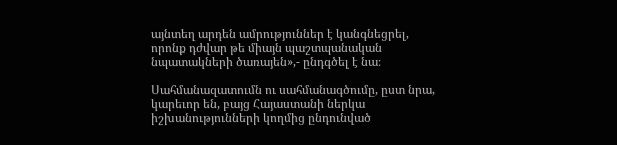այնտեղ արդեն ամրություններ է կանգնեցրել, որոնք դժվար թե միայն պաշտպանական նպատակների ծառայեն»,- ընդգծել է նա։

Սահմանազատումն ու սահմանագծումը, ըստ նրա, կարեւոր են, բայց Հայաստանի ներկա իշխանությունների կողմից ընդունված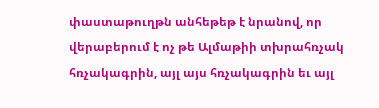փաստաթուղթն անհեթեթ է նրանով, որ վերաբերում է ոչ թե Ալմաթիի տխրահռչակ հռչակագրին, այլ այս հռչակագրին եւ այլ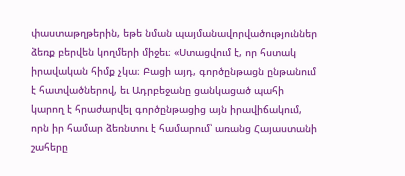փաստաթղթերին, եթե նման պայմանավորվածություններ ձեռք բերվեն կողմերի միջեւ։ «Ստացվում է, որ հստակ իրավական հիմք չկա։ Բացի այդ, գործընթացն ընթանում է հատվածներով, եւ Ադրբեջանը ցանկացած պահի կարող է հրաժարվել գործընթացից այն իրավիճակում, որն իր համար ձեռնտու է համարում՝ առանց Հայաստանի շահերը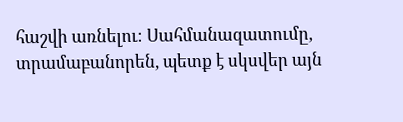հաշվի առնելու։ Սահմանազատումը, տրամաբանորեն, պետք է սկսվեր այն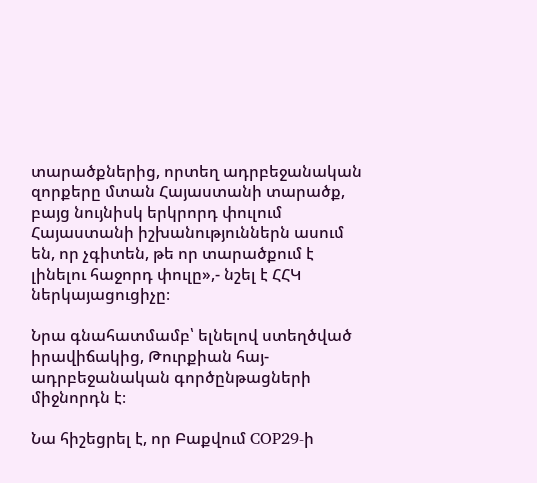տարածքներից, որտեղ ադրբեջանական զորքերը մտան Հայաստանի տարածք, բայց նույնիսկ երկրորդ փուլում Հայաստանի իշխանություններն ասում են, որ չգիտեն, թե որ տարածքում է լինելու հաջորդ փուլը»,- նշել է ՀՀԿ ներկայացուցիչը։

Նրա գնահատմամբ՝ ելնելով ստեղծված իրավիճակից, Թուրքիան հայ-ադրբեջանական գործընթացների միջնորդն է։

Նա հիշեցրել է, որ Բաքվում COP29-ի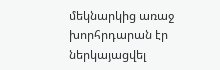մեկնարկից առաջ խորհրդարան էր ներկայացվել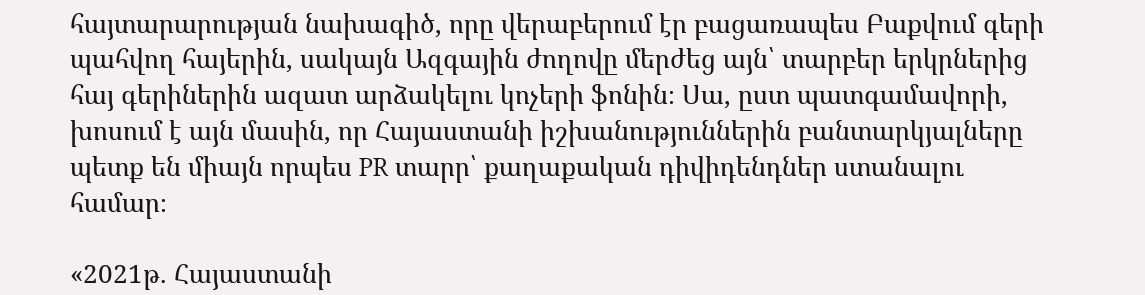հայտարարության նախագիծ, որը վերաբերում էր բացառապես Բաքվում գերի պահվող հայերին, սակայն Ազգային ժողովը մերժեց այն՝ տարբեր երկրներից հայ գերիներին ազատ արձակելու կոչերի ֆոնին։ Սա, ըստ պատգամավորի, խոսում է այն մասին, որ Հայաստանի իշխանություններին բանտարկյալները պետք են միայն որպես PR տարր՝ քաղաքական դիվիդենդներ ստանալու համար։

«2021թ. Հայաստանի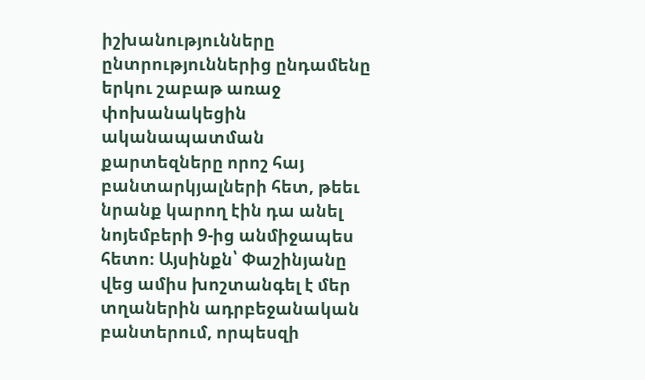իշխանությունները ընտրություններից ընդամենը երկու շաբաթ առաջ փոխանակեցին ականապատման քարտեզները որոշ հայ բանտարկյալների հետ, թեեւ նրանք կարող էին դա անել նոյեմբերի 9-ից անմիջապես հետո։ Այսինքն՝ Փաշինյանը վեց ամիս խոշտանգել է մեր տղաներին ադրբեջանական բանտերում, որպեսզի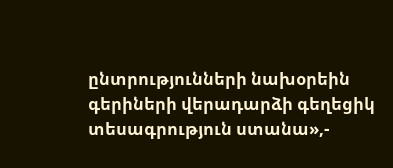ընտրությունների նախօրեին գերիների վերադարձի գեղեցիկ տեսագրություն ստանա»,-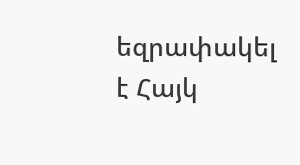եզրափակել է Հայկ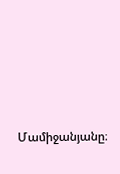Մամիջանյանը։